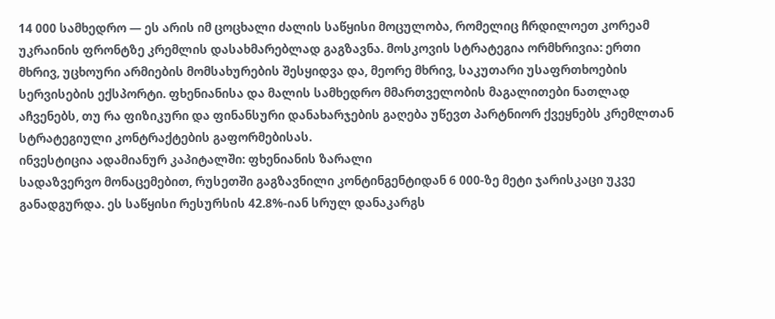14 000 სამხედრო — ეს არის იმ ცოცხალი ძალის საწყისი მოცულობა, რომელიც ჩრდილოეთ კორეამ უკრაინის ფრონტზე კრემლის დასახმარებლად გაგზავნა. მოსკოვის სტრატეგია ორმხრივია: ერთი მხრივ, უცხოური არმიების მომსახურების შესყიდვა და, მეორე მხრივ, საკუთარი უსაფრთხოების სერვისების ექსპორტი. ფხენიანისა და მალის სამხედრო მმართველობის მაგალითები ნათლად აჩვენებს, თუ რა ფიზიკური და ფინანსური დანახარჯების გაღება უწევთ პარტნიორ ქვეყნებს კრემლთან სტრატეგიული კონტრაქტების გაფორმებისას.
ინვესტიცია ადამიანურ კაპიტალში: ფხენიანის ზარალი
სადაზვერვო მონაცემებით, რუსეთში გაგზავნილი კონტინგენტიდან 6 000-ზე მეტი ჯარისკაცი უკვე განადგურდა. ეს საწყისი რესურსის 42.8%-იან სრულ დანაკარგს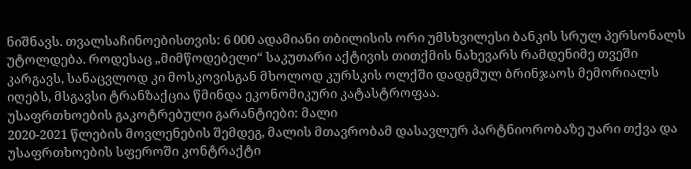ნიშნავს. თვალსაჩინოებისთვის: 6 000 ადამიანი თბილისის ორი უმსხვილესი ბანკის სრულ პერსონალს უტოლდება. როდესაც „მიმწოდებელი“ საკუთარი აქტივის თითქმის ნახევარს რამდენიმე თვეში კარგავს, სანაცვლოდ კი მოსკოვისგან მხოლოდ კურსკის ოლქში დადგმულ ბრინჯაოს მემორიალს იღებს, მსგავსი ტრანზაქცია წმინდა ეკონომიკური კატასტროფაა.
უსაფრთხოების გაკოტრებული გარანტიები: მალი
2020-2021 წლების მოვლენების შემდეგ, მალის მთავრობამ დასავლურ პარტნიორობაზე უარი თქვა და უსაფრთხოების სფეროში კონტრაქტი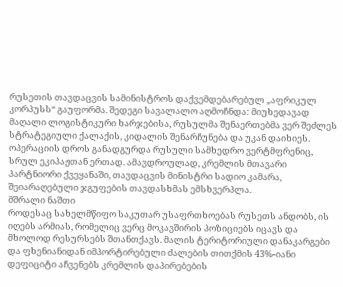რუსეთის თავდაცვის სამინისტროს დაქვემდებარებულ „აფრიკულ კორპუსს“ გაუფორმა. შედეგი სავალალო აღმოჩნდა: მიუხედავად მაღალი ლოგისტიკური ხარჯებისა, რუსულმა შენაერთებმა ვერ შეძლეს სტრატეგიული ქალაქის, კიდალის შენარჩუნება და უკან დაიხიეს. ოპერაციის დროს განადგურდა რუსული სამხედრო ვერტმფრენიც, სრულ ეკიპაჟთან ერთად. ამავდროულად, კრემლის მთავარი პარტნიორი ქვეყანაში, თავდაცვის მინისტრი სადიო კამარა, შეიარაღებული ჯგუფების თავდასხმას ემსხვერპლა.
მშრალი ნაშთი
როდესაც სახელმწიფო საკუთარ უსაფრთხოებას რუსეთს ანდობს, ის იღებს არმიას, რომელიც ვერც მოკავშირის პოზიციებს იცავს და მხოლოდ რესურსებს შთანთქავს. მალის ტერიტორიული დანაკარგები და ფხენიანიდან იმპორტირებული ძალების თითქმის 43%-იანი დეფიციტი აჩვენებს კრემლის დაპირებების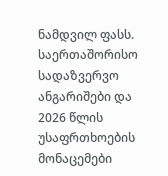ნამდვილ ფასს. საერთაშორისო სადაზვერვო ანგარიშები და 2026 წლის უსაფრთხოების მონაცემები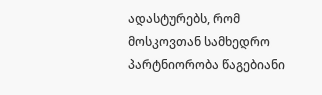ადასტურებს, რომ მოსკოვთან სამხედრო პარტნიორობა წაგებიანი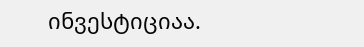ინვესტიციაა.